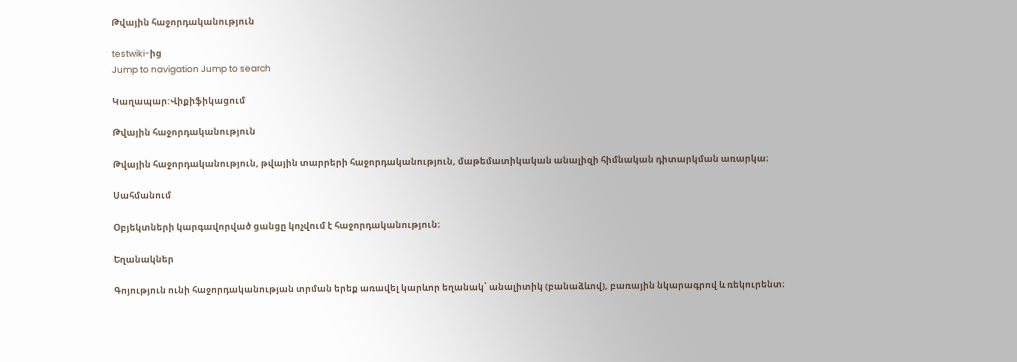Թվային հաջորդականություն

testwiki-ից
Jump to navigation Jump to search

Կաղապար:Վիքիֆիկացում

Թվային հաջորդականություն

Թվային հաջորդականություն, թվային տարրերի հաջորդականություն, մաթեմատիկական անալիզի հիմնական դիտարկման առարկա։

Սահմանում

Օբյեկտների կարգավորված ցանցը կոչվում է հաջորդականություն։

Եղանակներ

Գոյություն ունի հաջորդականության տրման երեք առավել կարևոր եղանակ՝ անալիտիկ (բանաձևով), բառային նկարագրով և ռեկուրենտ։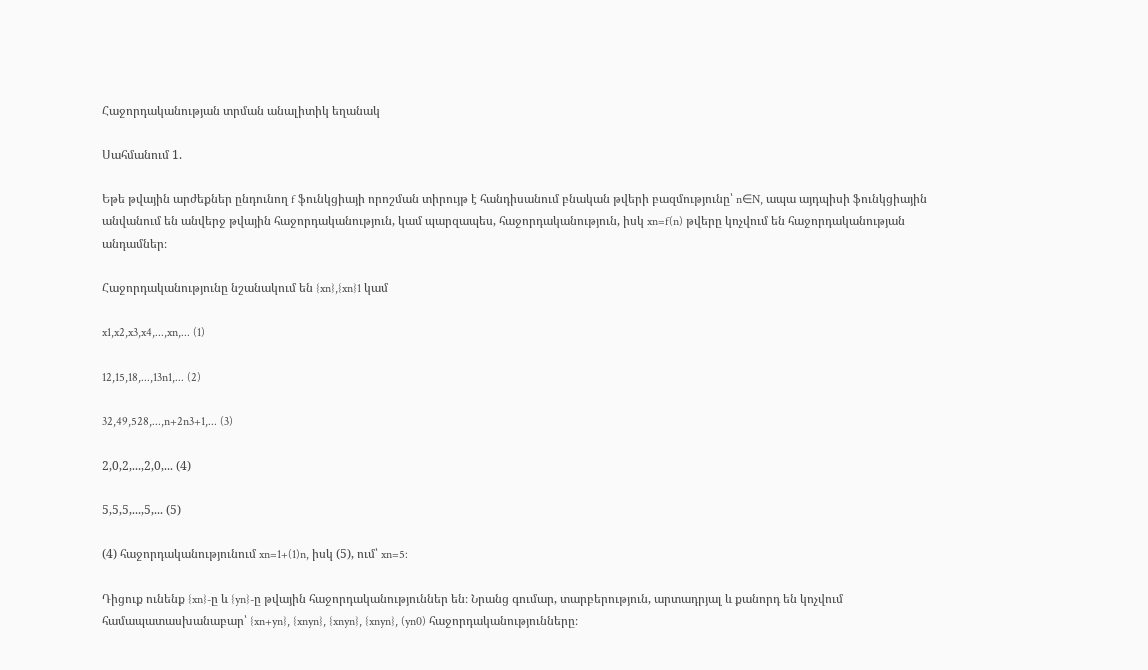Հաջորդականության տրման անալիտիկ եղանակ

Սահմանում 1.

Եթե թվային արժեքներ ընդունող f ֆունկցիայի որոշման տիրույթ է հանդիսանում բնական թվերի բազմությունը՝ n∈N, ապա այդպիսի ֆունկցիային անվանում են անվերջ թվային հաջորդականություն, կամ պարզապես, հաջորդականություն, իսկ xn=f(n) թվերը կոչվում են հաջորդականության անդամներ։

Հաջորդականությունը նշանակում են {xn},{xn}1 կամ

x1,x2,x3,x4,...,xn,... (1)

12,15,18,...,13n1,... (2)

32,49,528,...,n+2n3+1,... (3)

2,0,2,...,2,0,... (4)

5,5,5,...,5,... (5)

(4) հաջորդականությունում xn=1+(1)n, իսկ (5), ում՝ xn=5:

Դիցուք ունենք {xn}-ը և {yn}-ը թվային հաջորդականություններ են։ Նրանց գումար, տարբերություն, արտադրյալ և քանորդ են կոչվում համապատասխանաբար՝ {xn+yn}, {xnyn}, {xnyn}, {xnyn}, (yn0) հաջորդականությունները։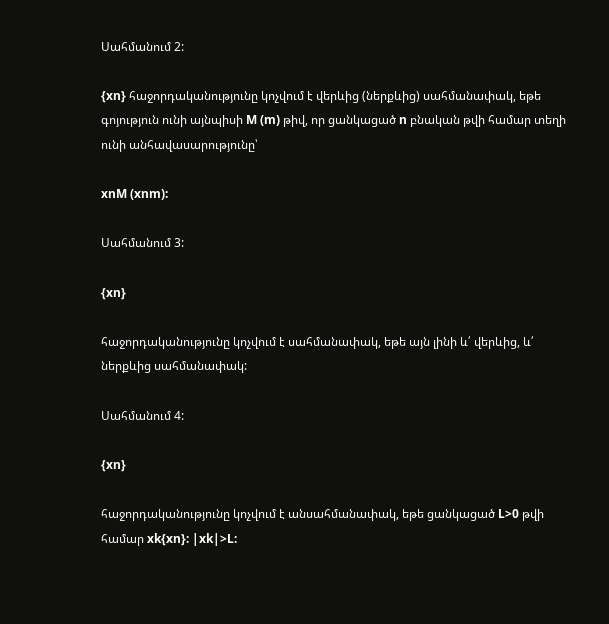Սահմանում 2:

{xn} հաջորդականությունը կոչվում է վերևից (ներքևից) սահմանափակ, եթե գոյություն ունի այնպիսի M (m) թիվ, որ ցանկացած n բնական թվի համար տեղի ունի անհավասարությունը՝

xnM (xnm):

Սահմանում 3:

{xn}

հաջորդականությունը կոչվում է սահմանափակ, եթե այն լինի և՛ վերևից, և՛ ներքևից սահմանափակ:

Սահմանում 4:

{xn}

հաջորդականությունը կոչվում է անսահմանափակ, եթե ցանկացած L>0 թվի համար xk{xn}: |xk|>L: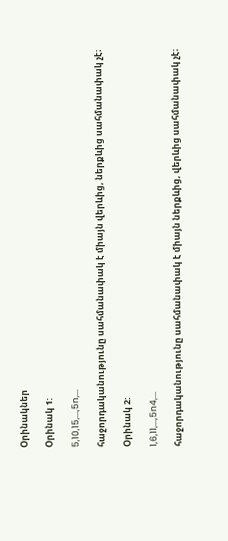Օրինակներ

Օրինակ 1:

5,10,15,...,5n,...

հաջորդականությունը սահմանափակ է միայն վերևից, ներքևից սահմանափակ չէ։

Օրինակ 2:

1,6,11,...,5n4,...

հաջորդականությունը սահմանափակ է միայն ներքևից, վերևից սահմանափակ չէ։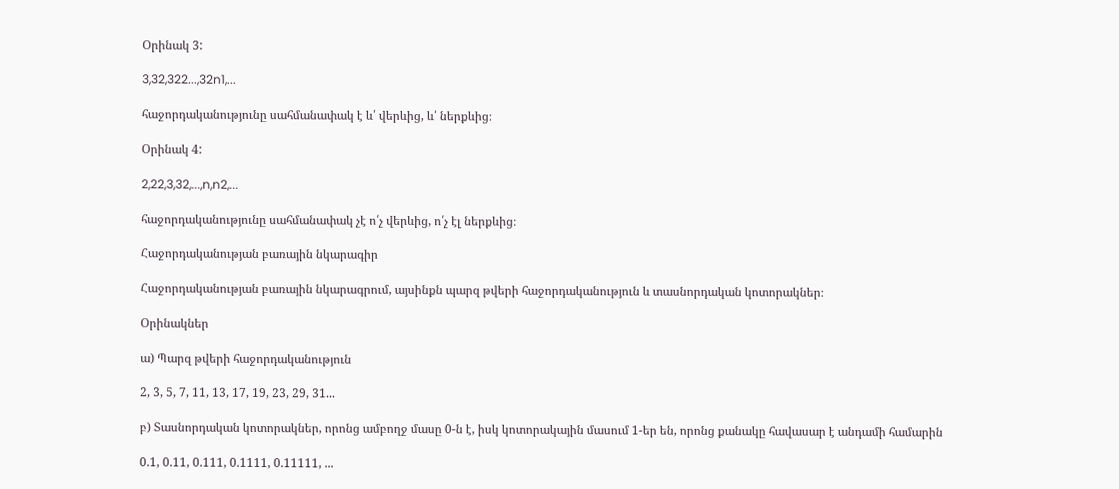Օրինակ 3:

3,32,322...,32n1,...

հաջորդականությունը սահմանափակ է և՛ վերևից, և՛ ներքևից։

Օրինակ 4:

2,22,3,32,...,n,n2,...

հաջորդականությունը սահմանափակ չէ ո՛չ վերևից, ո՛չ էլ ներքևից։

Հաջորդականության բառային նկարագիր

Հաջորդականության բառային նկարագրում, այսինքն պարզ թվերի հաջորդականություն և տասնորդական կոտորակներ։

Օրինակներ

ա) Պարզ թվերի հաջորդականություն

2, 3, 5, 7, 11, 13, 17, 19, 23, 29, 31...

բ) Տասնորդական կոտորակներ, որոնց ամբողջ մասը 0-ն է, իսկ կոտորակային մասում 1-եր են, որոնց քանակը հավասար է անդամի համարին

0.1, 0.11, 0.111, 0.1111, 0.11111, ...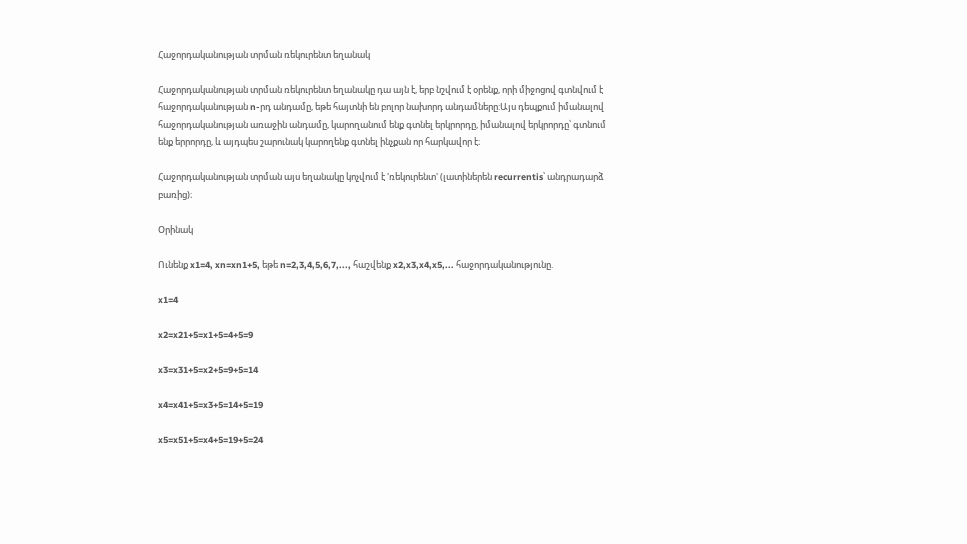Հաջորդականության տրման ռեկուրենտ եղանակ

Հաջորդականության տրման ռեկուրենտ եղանակը դա այն է, երբ նշվում է օրենք, որի միջոցով գտնվում է հաջորդականության n-րդ անդամը, եթե հայտնի են բոլոր նախորդ անդամները:Այս դեպքում իմանալով հաջորդականության առաջին անդամը, կարողանում ենք գտնել երկրորդը, իմանալով երկրորդը՝ գտնում ենք երրորդը, և այդպես շարունակ կարողենք գտնել ինչքան որ հարկավոր է։

Հաջորդականության տրման այս եղանակը կոչվում է 'ռեկուրենտ' (լատիներեն recurrentis՝ անդրադարձ բառից)։

Օրինակ

Ունենք x1=4, xn=xn1+5, եթե n=2,3,4,5,6,7,..., հաշվենք x2,x3,x4,x5,... հաջորդականությունը.

x1=4

x2=x21+5=x1+5=4+5=9

x3=x31+5=x2+5=9+5=14

x4=x41+5=x3+5=14+5=19

x5=x51+5=x4+5=19+5=24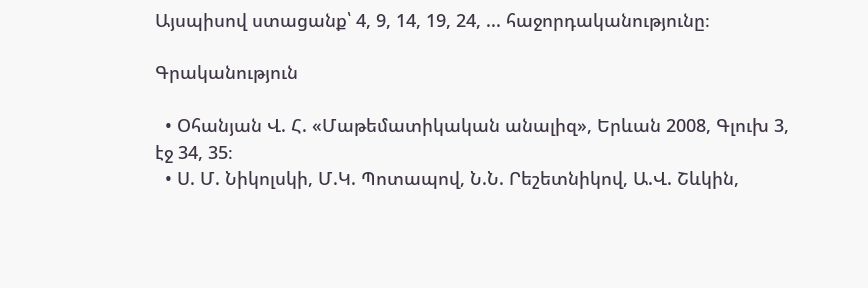Այսպիսով ստացանք՝ 4, 9, 14, 19, 24, ... հաջորդականությունը։

Գրականություն

  • Օհանյան Վ. Հ. «Մաթեմատիկական անալիզ», Երևան 2008, Գլուխ 3, էջ 34, 35։
  • Ս. Մ. Նիկոլսկի, Մ.Կ. Պոտապով, Ն.Ն. Րեշետնիկով, Ա.Վ. Շևկին,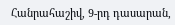Հանրահաշիվ, 9-րդ դասարան,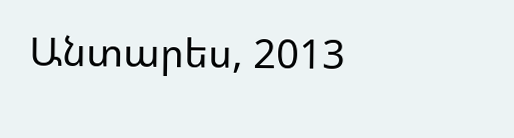Անտարես, 2013